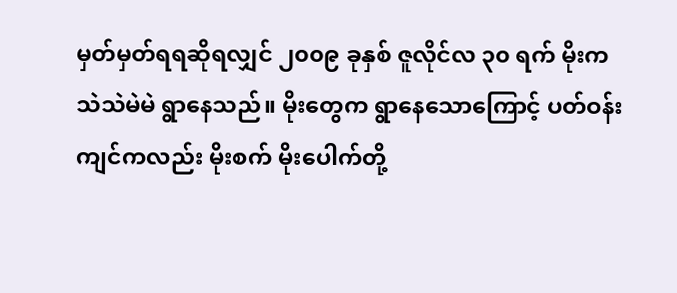မှတ်မှတ်ရရဆိုရလျှင် ၂၀၀၉ ခုနှစ် ဇူလိုင်လ ၃၀ ရက် မိုးကသဲသဲမဲမဲ ရွာနေသည်။ မိုးတွေက ရွာနေသောကြောင့် ပတ်ဝန်းကျင်ကလည်း မိုးစက် မိုးပေါက်တို့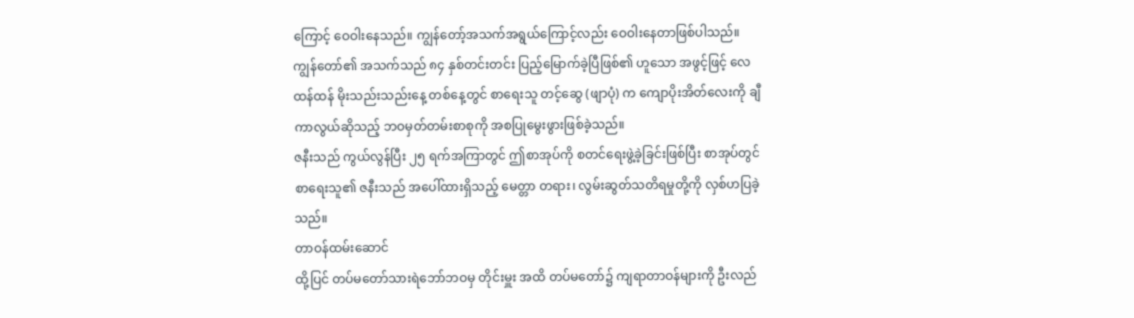ကြောင့် ဝေဝါးနေသည်။ ကျွန်တော့်အသက်အရွယ်ကြောင့်လည်း ဝေဝါးနေတာဖြစ်ပါသည်။ ကျွန်တော်၏ အသက်သည် ၈၄ နှစ်တင်းတင်း ပြည့်မြောက်ခဲ့ပြီဖြစ်၏ ဟူသော အဖွင့်ဖြင့် လေထန်ထန် မိုးသည်းသည်းနေ့ တစ်နေ့တွင် စာရေးသူ တင့်ဆွေ (ဖျာပုံ) က ကျောပိုးအိတ်လေးကို ချီကာလွယ်ဆိုသည့် ဘဝမှတ်တမ်းစာစုကို အစပြုမွေးဖွားဖြစ်ခဲ့သည်။
ဇနီးသည် ကွယ်လွန်ပြီး ၂၅ ရက်အကြာတွင် ဤစာအုပ်ကို စတင်ရေးဖွဲ့ခဲ့ခြင်းဖြစ်ပြီး စာအုပ်တွင် စာရေးသူ၏ ဇနီးသည် အပေါ်ထားရှိသည့် မေတ္တာ တရား၊ လွမ်းဆွတ်သတိရမှုတို့ကို လှစ်ဟပြခဲ့သည်။
တာဝန်ထမ်းဆောင်
ထို့ပြင် တပ်မတော်သားရဲဘော်ဘဝမှ တိုင်းမှူး အထိ တပ်မတော်၌ ကျရာတာဝန်များကို ဦးလည်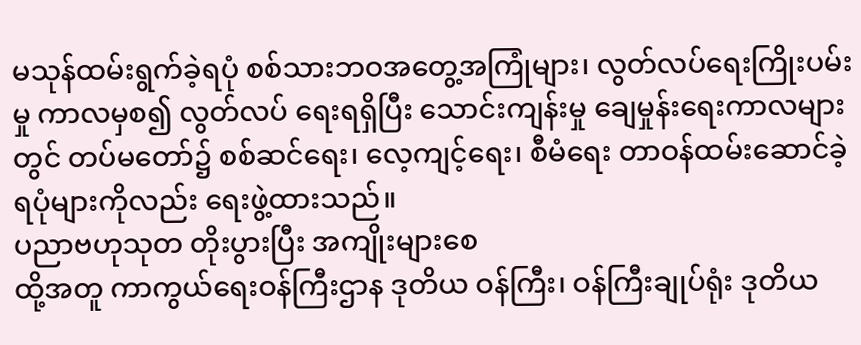မသုန်ထမ်းရွက်ခဲ့ရပုံ စစ်သားဘဝအတွေ့အကြုံများ၊ လွတ်လပ်ရေးကြိုးပမ်းမှု ကာလမှစ၍ လွတ်လပ် ရေးရရှိပြီး သောင်းကျန်းမှု ချေမှုန်းရေးကာလများ တွင် တပ်မတော်၌ စစ်ဆင်ရေး၊ လေ့ကျင့်ရေး၊ စီမံရေး တာဝန်ထမ်းဆောင်ခဲ့ ရပုံများကိုလည်း ရေးဖွဲ့ထားသည်။
ပညာဗဟုသုတ တိုးပွားပြီး အကျိုးများစေ
ထို့အတူ ကာကွယ်ရေးဝန်ကြီးဌာန ဒုတိယ ဝန်ကြီး၊ ဝန်ကြီးချုပ်ရုံး ဒုတိယ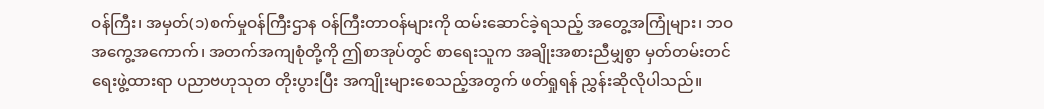ဝန်ကြီး၊ အမှတ်(၁)စက်မှုဝန်ကြီးဌာန ဝန်ကြီးတာဝန်များကို ထမ်းဆောင်ခဲ့ရသည့် အတွေ့အကြုံများ၊ ဘဝအကွေ့အကောက်၊ အတက်အကျစုံတို့ကို ဤစာအုပ်တွင် စာရေးသူက အချိုးအစားညီမျှစွာ မှတ်တမ်းတင် ရေးဖွဲ့ထားရာ ပညာဗဟုသုတ တိုးပွားပြီး အကျိုးများစေသည့်အတွက် ဖတ်ရှုရန် ညွှန်းဆိုလိုပါသည်။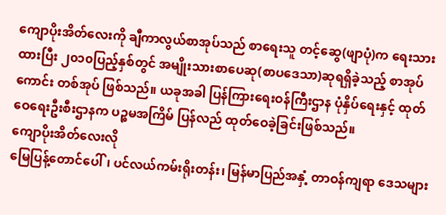ကျောပိုးအိတ်လေးကို ချီကာလွယ်စာအုပ်သည် စာရေးသူ တင့်ဆွေ(ဖျာပုံ)က ရေးသားထားပြီး ၂၀၁၀ပြည့်နှစ်တွင် အမျိုးသားစာပေဆု(စာပဒေသာ)ဆုရရှိခဲ့သည့် စာအုပ်ကောင်း တစ်အုပ် ဖြစ်သည်။ ယခုအခါ ပြန်ကြားရေးဝန်ကြီးဌာန ပုံနှိပ်ရေးနှင့် ထုတ်ဝေရေးဦးစီးဌာနက ပဉ္စမအကြိမ် ပြန်လည် ထုတ်ဝေခဲ့ခြင်းဖြစ်သည်။
ကျောပိုးအိတ်လေးလို
မြေပြန့်တောင်ပေါ်၊ ပင်လယ်ကမ်းရိုးတန်း၊ မြန်မာပြည်အနှံ့ တာဝန်ကျရာ ဒေသများ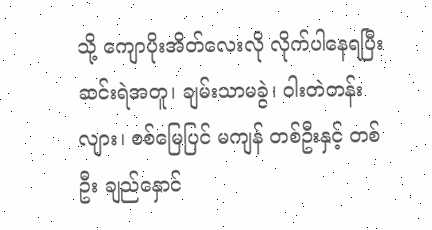သို့ ကျောပိုးအိတ်လေးလို လိုက်ပါနေရပြီး ဆင်းရဲအတူ၊ ချမ်းသာမခွဲ၊ ဝါးတဲတန်းလျား၊ စစ်မြေပြင် မကျန် တစ်ဦးနှင့် တစ်ဦး ချည်နှောင်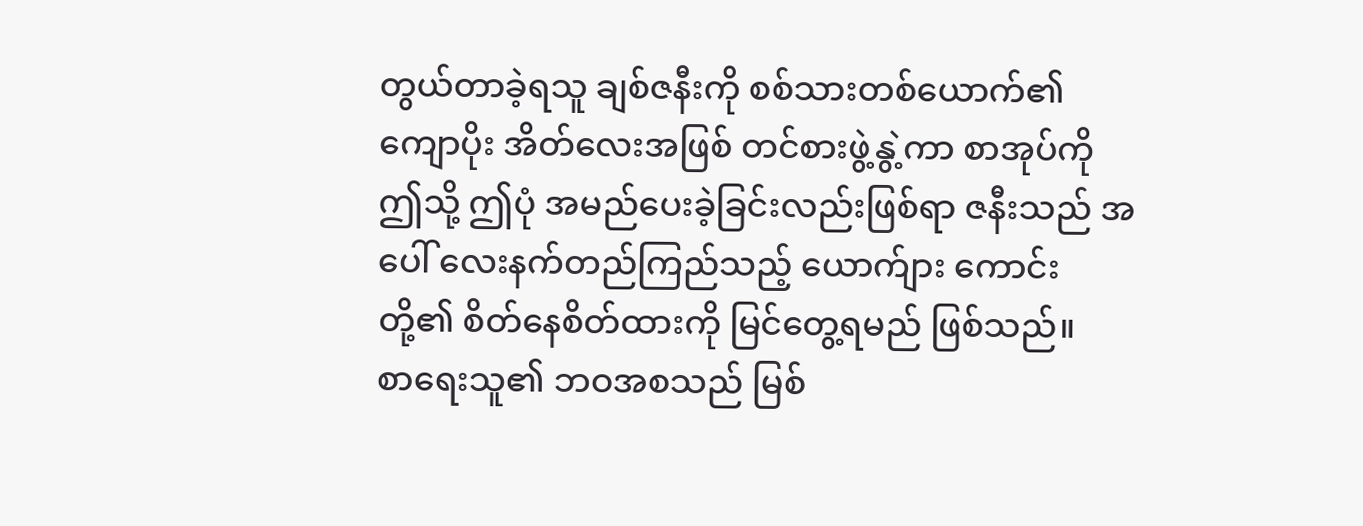တွယ်တာခဲ့ရသူ ချစ်ဇနီးကို စစ်သားတစ်ယောက်၏ ကျောပိုး အိတ်လေးအဖြစ် တင်စားဖွဲ့နွဲ့ကာ စာအုပ်ကို ဤသို့ ဤပုံ အမည်ပေးခဲ့ခြင်းလည်းဖြစ်ရာ ဇနီးသည် အပေါ် လေးနက်တည်ကြည်သည့် ယောက်ျား ကောင်းတို့၏ စိတ်နေစိတ်ထားကို မြင်တွေ့ရမည် ဖြစ်သည်။
စာရေးသူ၏ ဘဝအစသည် မြစ်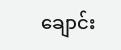ချောင်း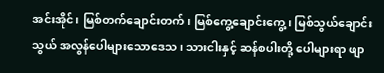အင်းအိုင်၊ မြစ်တက်ချောင်းတက်၊ မြစ်ကွေ့ချောင်းကွေ့၊ မြစ်သွယ်ချောင်းသွယ် အလွန်ပေါများသောဒေသ၊ သားငါးနှင့် ဆန်စပါးတို့ ပေါများရာ ဖျာ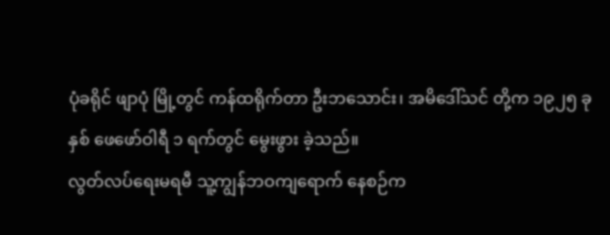ပုံခရိုင် ဖျာပုံ မြို့တွင် ကန်ထရိုက်တာ ဦးဘသောင်း၊ အမိဒေါ်သင် တို့က ၁၉၂၅ ခုနှစ် ဖေဖော်ဝါရီ ၁ ရက်တွင် မွေးဖွား ခဲ့သည်။
လွတ်လပ်ရေးမရမီ သူ့ကျွန်ဘဝကျရောက် နေစဉ်က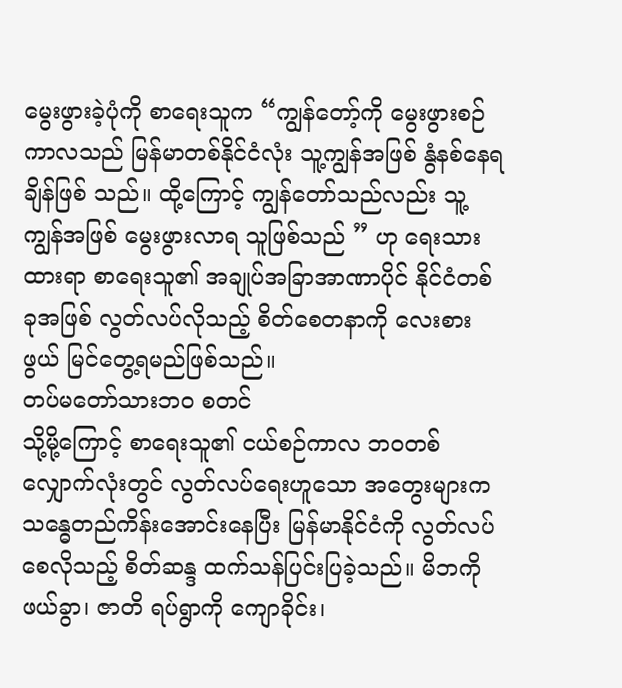မွေးဖွားခဲ့ပုံကို စာရေးသူက “ကျွန်တော့်ကို မွေးဖွားစဉ်ကာလသည် မြန်မာတစ်နိုင်ငံလုံး သူ့ကျွန်အဖြစ် နွံနစ်နေရချိန်ဖြစ် သည်။ ထို့ကြောင့် ကျွန်တော်သည်လည်း သူ့ကျွန်အဖြစ် မွေးဖွားလာရ သူဖြစ်သည် ” ဟု ရေးသားထားရာ စာရေးသူ၏ အချုပ်အခြာအာဏာပိုင် နိုင်ငံတစ်ခုအဖြစ် လွတ်လပ်လိုသည့် စိတ်စေတနာကို လေးစားဖွယ် မြင်တွေ့ရမည်ဖြစ်သည်။
တပ်မတော်သားဘဝ စတင်
သို့မို့ကြောင့် စာရေးသူ၏ ငယ်စဉ်ကာလ ဘဝတစ်လျှောက်လုံးတွင် လွတ်လပ်ရေးဟူသော အတွေးများက သန္ဓေတည်ကိန်းအောင်းနေပြီး မြန်မာနိုင်ငံကို လွတ်လပ်စေလိုသည့် စိတ်ဆန္ဒ ထက်သန်ပြင်းပြခဲ့သည်။ မိဘကိုဖယ်ခွာ၊ ဇာတိ ရပ်ရွာကို ကျောခိုင်း၊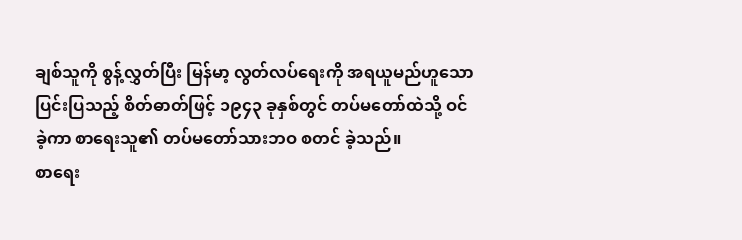ချစ်သူကို စွန့်လွှတ်ပြီး မြန်မာ့ လွတ်လပ်ရေးကို အရယူမည်ဟူသော ပြင်းပြသည့် စိတ်ဓာတ်ဖြင့် ၁၉၄၃ ခုနှစ်တွင် တပ်မတော်ထဲသို့ ဝင်ခဲ့ကာ စာရေးသူ၏ တပ်မတော်သားဘဝ စတင် ခဲ့သည်။
စာရေး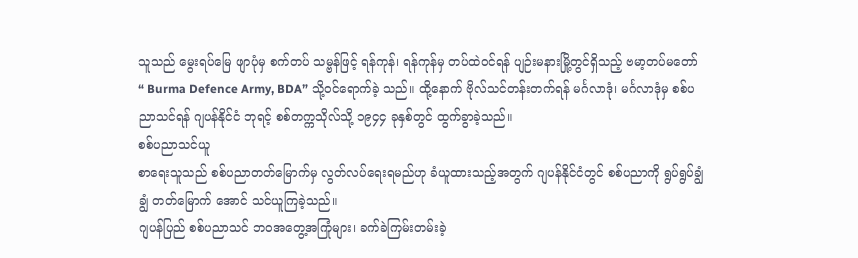သူသည် မွေးရပ်မြေ ဖျာပုံမှ စက်တပ် သမ္ဗန်ဖြင့် ရန်ကုန်၊ ရန်ကုန်မှ တပ်ထဲဝင်ရန် ပျဉ်းမနားမြို့တွင်ရှိသည့် ဗမာ့တပ်မတော် “ Burma Defence Army, BDA” သို့ဝင်ရောက်ခဲ့ သည်။ ထို့နောက် ဗိုလ်သင်တန်းတက်ရန် မင်္ဂလာဒုံ၊ မင်္ဂလာဒုံမှ စစ်ပညာသင်ရန် ဂျပန်နိုင်ငံ ဘုရင့် စစ်တက္ကသိုလ်သို့ ၁၉၄၄ ခုနှစ်တွင် ထွက်ခွာခဲ့သည်။
စစ်ပညာသင်ယူ
စာရေးသူသည် စစ်ပညာတတ်မြောက်မှ လွတ်လပ်ရေးရမည်ဟု ခံယူထားသည့်အတွက် ဂျပန်နိုင်ငံတွင် စစ်ပညာကို ရွပ်ရွပ်ချွံချွံ တတ်မြောက် အောင် သင်ယူကြခဲ့သည်။
ဂျပန်ပြည် စစ်ပညာသင် ဘဝအတွေ့အကြုံများ၊ ခက်ခဲကြမ်းတမ်းခဲ့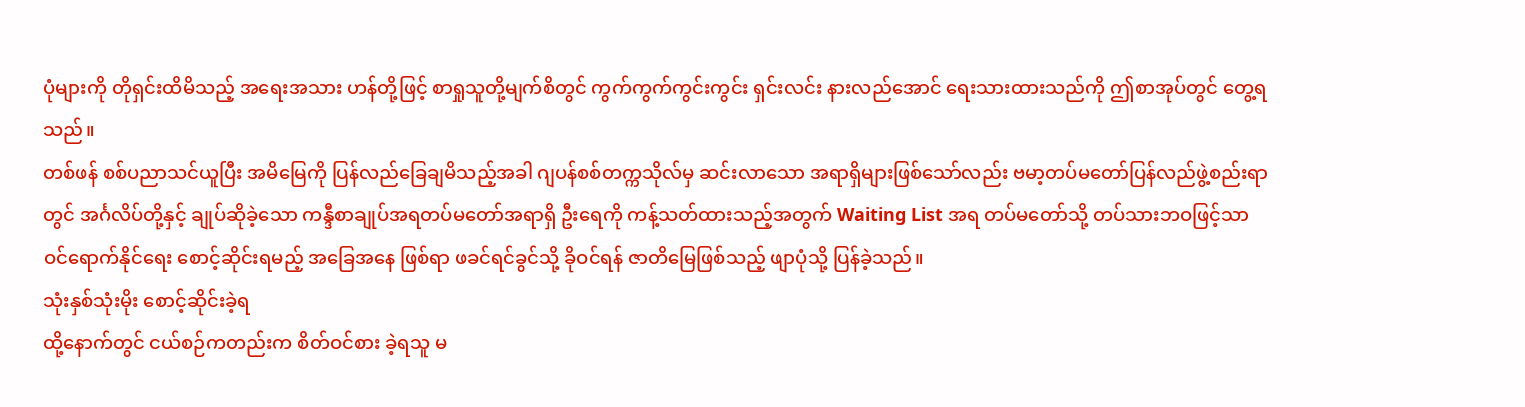ပုံများကို တိုရှင်းထိမိသည့် အရေးအသား ဟန်တို့ဖြင့် စာရှုသူတို့မျက်စိတွင် ကွက်ကွက်ကွင်းကွင်း ရှင်းလင်း နားလည်အောင် ရေးသားထားသည်ကို ဤစာအုပ်တွင် တွေ့ရသည်။
တစ်ဖန် စစ်ပညာသင်ယူပြီး အမိမြေကို ပြန်လည်ခြေချမိသည့်အခါ ဂျပန်စစ်တက္ကသိုလ်မှ ဆင်းလာသော အရာရှိများဖြစ်သော်လည်း ဗမာ့တပ်မတော်ပြန်လည်ဖွဲ့စည်းရာတွင် အင်္ဂလိပ်တို့နှင့် ချုပ်ဆိုခဲ့သော ကန္ဒီစာချုပ်အရတပ်မတော်အရာရှိ ဦးရေကို ကန့်သတ်ထားသည့်အတွက် Waiting List အရ တပ်မတော်သို့ တပ်သားဘဝဖြင့်သာ ဝင်ရောက်နိုင်ရေး စောင့်ဆိုင်းရမည့် အခြေအနေ ဖြစ်ရာ ဖခင်ရင်ခွင်သို့ ခိုဝင်ရန် ဇာတိမြေဖြစ်သည့် ဖျာပုံသို့ ပြန်ခဲ့သည်။
သုံးနှစ်သုံးမိုး စောင့်ဆိုင်းခဲ့ရ
ထို့နောက်တွင် ငယ်စဉ်ကတည်းက စိတ်ဝင်စား ခဲ့ရသူ မ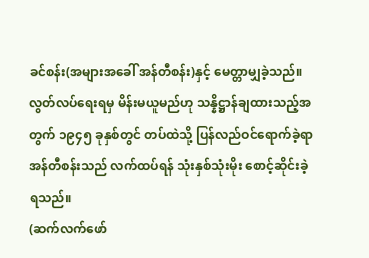ခင်စန်း(အများအခေါ် အန်တီစန်း)နှင့် မေတ္တာမျှခဲ့သည်။ လွတ်လပ်ရေးရမှ မိန်းမယူမည်ဟု သန္နိဋ္ဌာန်ချထားသည့်အတွက် ၁၉၄၅ ခုနှစ်တွင် တပ်ထဲသို့ ပြန်လည်ဝင်ရောက်ခဲ့ရာ အန်တီစန်းသည် လက်ထပ်ရန် သုံးနှစ်သုံးမိုး စောင့်ဆိုင်းခဲ့ရသည်။
(ဆက်လက်ဖော်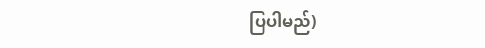ပြပါမည်)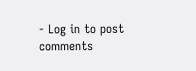- Log in to post comments